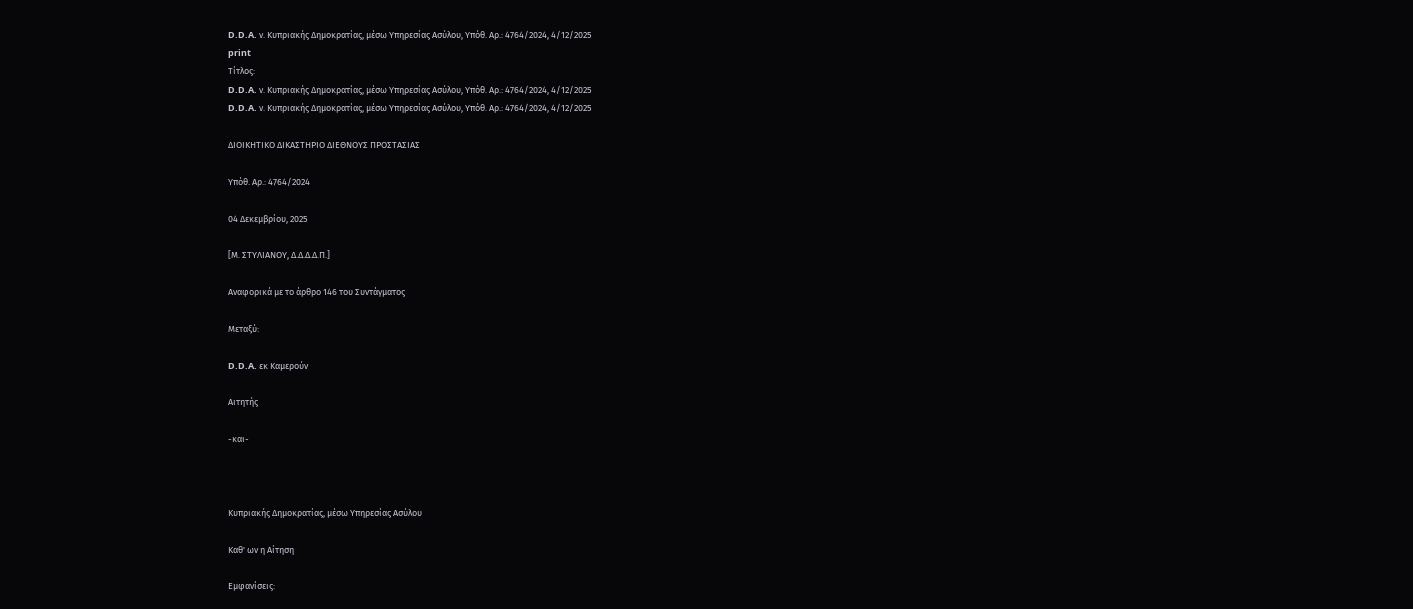D.D.A. ν. Κυπριακής Δημοκρατίας, μέσω Υπηρεσίας Ασύλου, Υπόθ. Αρ.: 4764/2024, 4/12/2025
print
Τίτλος:
D.D.A. ν. Κυπριακής Δημοκρατίας, μέσω Υπηρεσίας Ασύλου, Υπόθ. Αρ.: 4764/2024, 4/12/2025
D.D.A. ν. Κυπριακής Δημοκρατίας, μέσω Υπηρεσίας Ασύλου, Υπόθ. Αρ.: 4764/2024, 4/12/2025

ΔΙΟΙΚΗΤΙΚΟ ΔΙΚΑΣΤΗΡΙΟ ΔΙΕΘΝΟΥΣ ΠΡΟΣΤΑΣΙΑΣ

Υπόθ. Αρ.: 4764/2024

04 Δεκεμβρίου, 2025

[Μ. ΣΤΥΛΙΑΝΟΥ, Δ.Δ.Δ.Δ.Π.]

Αναφορικά με το άρθρο 146 του Συντάγματος

Μεταξύ:

D.D.A. εκ Καμερούν

Αιτητής

-και-



Κυπριακής Δημοκρατίας, μέσω Υπηρεσίας Ασύλου

Καθ' ων η Αίτηση

Εμφανίσεις: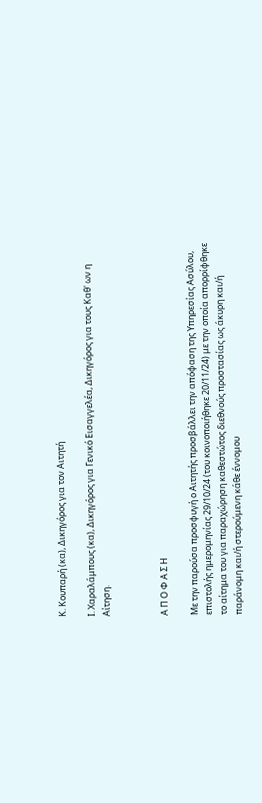Κ. Κουπαρή (κα), Δικηγόρος για τον Αιτητή

Ι. Χαραλάμπους (κα), Δικηγόρος για Γενικό Εισαγγελέα, Δικηγόρος για τους Καθ' ων η Αίτηση.



Α Π Ο Φ Α Σ Η

Με την παρούσα προσφυγή ο Αιτητής προσβάλλει την απόφαση της Υπηρεσίας Ασύλου, επιστολής ημερομηνίας 29/10/24 (του κοινοποιήθηκε 20/11/24) με την οποία απορρίφθηκε το αίτημα του για παραχώρηση καθεστώτος διεθνούς προστασίας ως άκυρη και/ή παράνομη και/ή στερούμενη κάθε έννομου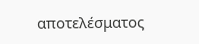αποτελέσματος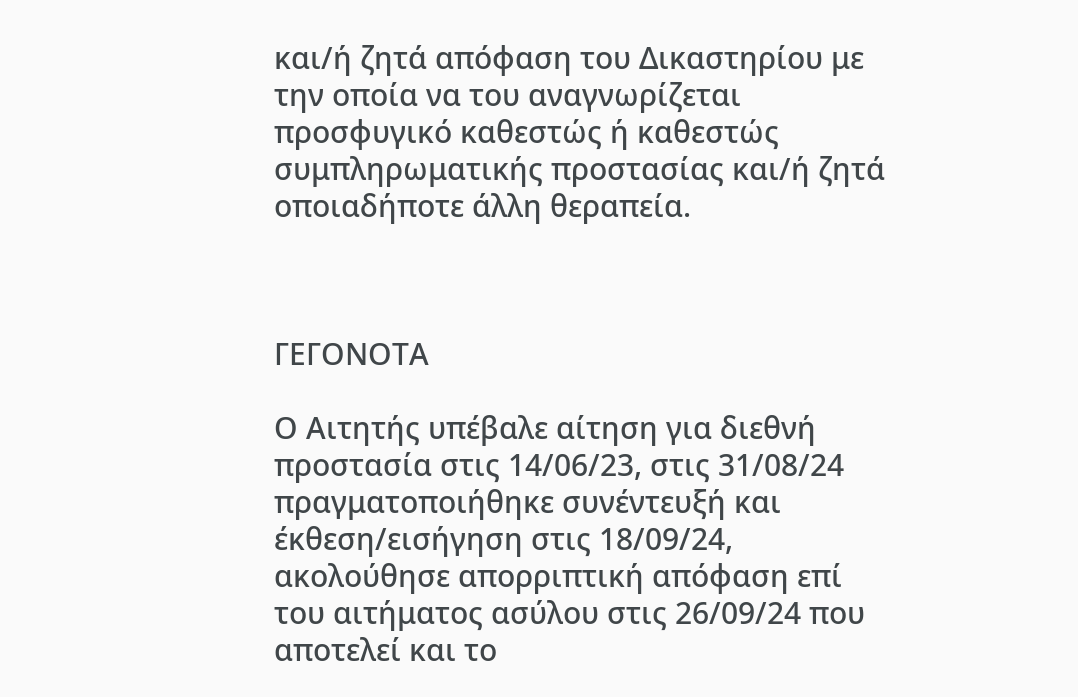και/ή ζητά απόφαση του Δικαστηρίου με την οποία να του αναγνωρίζεται προσφυγικό καθεστώς ή καθεστώς συμπληρωματικής προστασίας και/ή ζητά οποιαδήποτε άλλη θεραπεία.



ΓΕΓΟΝΟΤΑ

Ο Αιτητής υπέβαλε αίτηση για διεθνή προστασία στις 14/06/23, στις 31/08/24 πραγματοποιήθηκε συνέντευξή και έκθεση/εισήγηση στις 18/09/24, ακολούθησε απορριπτική απόφαση επί του αιτήματος ασύλου στις 26/09/24 που αποτελεί και το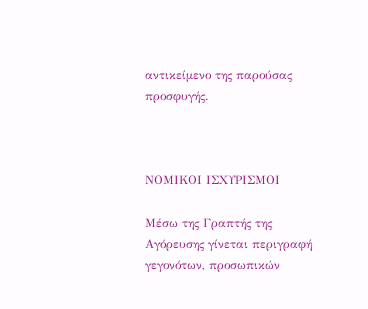αντικείμενο της παρούσας προσφυγής.



ΝΟΜΙΚΟΙ ΙΣΧΥΡΙΣΜΟΙ

Μέσω της Γραπτής της Αγόρευσης γίνεται περιγραφή γεγονότων, προσωπικών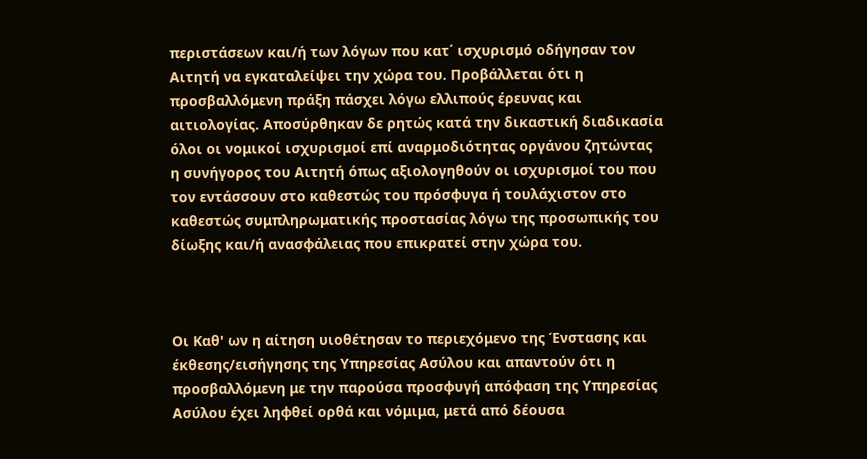περιστάσεων και/ή των λόγων που κατ΄ ισχυρισμό οδήγησαν τον Αιτητή να εγκαταλείψει την χώρα του. Προβάλλεται ότι η προσβαλλόμενη πράξη πάσχει λόγω ελλιπούς έρευνας και αιτιολογίας. Αποσύρθηκαν δε ρητώς κατά την δικαστική διαδικασία όλοι οι νομικοί ισχυρισμοί επί αναρμοδιότητας οργάνου ζητώντας η συνήγορος του Αιτητή όπως αξιολογηθούν οι ισχυρισμοί του που τον εντάσσουν στο καθεστώς του πρόσφυγα ή τουλάχιστον στο καθεστώς συμπληρωματικής προστασίας λόγω της προσωπικής του δίωξης και/ή ανασφάλειας που επικρατεί στην χώρα του.



Οι Καθ' ων η αίτηση υιοθέτησαν το περιεχόμενο της Ένστασης και έκθεσης/εισήγησης της Υπηρεσίας Ασύλου και απαντούν ότι η προσβαλλόμενη με την παρούσα προσφυγή απόφαση της Υπηρεσίας Ασύλου έχει ληφθεί ορθά και νόμιμα, μετά από δέουσα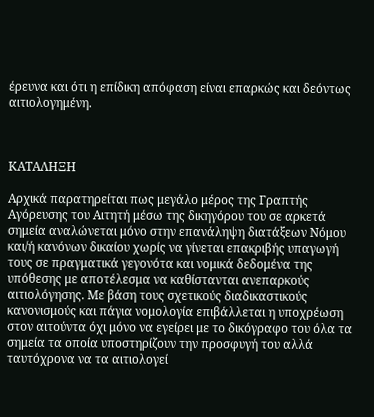έρευνα και ότι η επίδικη απόφαση είναι επαρκώς και δεόντως αιτιολογημένη.



ΚΑΤΑΛΗΞΗ

Αρχικά παρατηρείται πως μεγάλο μέρος της Γραπτής Αγόρευσης του Αιτητή μέσω της δικηγόρου του σε αρκετά σημεία αναλώνεται μόνο στην επανάληψη διατάξεων Νόμου και/ή κανόνων δικαίου χωρίς να γίνεται επακριβής υπαγωγή τους σε πραγματικά γεγονότα και νομικά δεδομένα της υπόθεσης με αποτέλεσμα να καθίστανται ανεπαρκούς αιτιολόγησης. Με βάση τους σχετικούς διαδικαστικούς κανονισμούς και πάγια νομολογία επιβάλλεται η υποχρέωση στον αιτούντα όχι μόνο να εγείρει με το δικόγραφο του όλα τα σημεία τα οποία υποστηρίζουν την προσφυγή του αλλά ταυτόχρονα να τα αιτιολογεί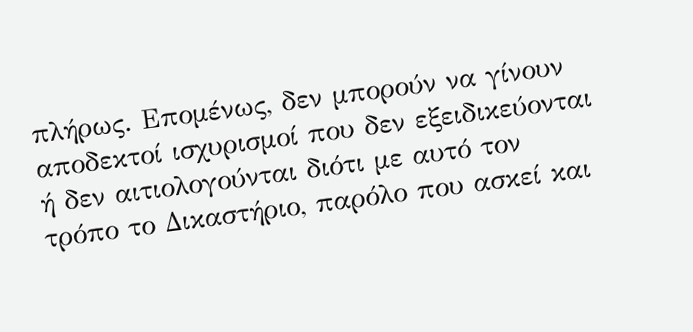πλήρως. Επομένως, δεν μπορούν να γίνουν αποδεκτοί ισχυρισμοί που δεν εξειδικεύονται ή δεν αιτιολογούνται διότι με αυτό τον τρόπο το Δικαστήριο, παρόλο που ασκεί και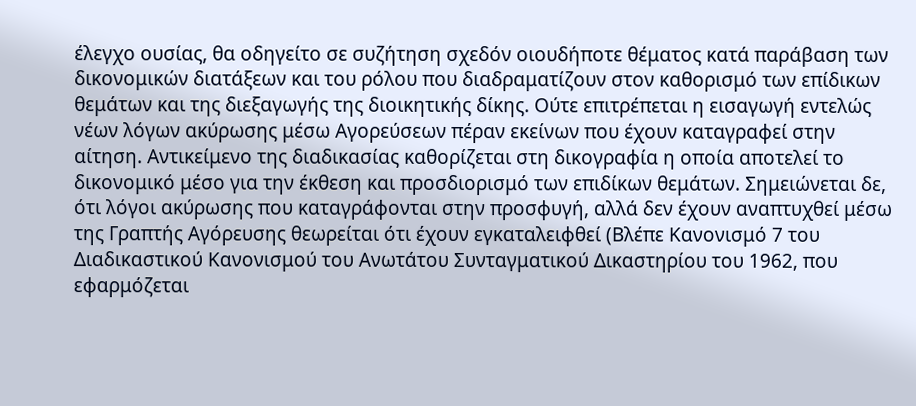έλεγχο ουσίας, θα οδηγείτο σε συζήτηση σχεδόν οιουδήποτε θέματος κατά παράβαση των δικονομικών διατάξεων και του ρόλου που διαδραματίζουν στον καθορισμό των επίδικων θεμάτων και της διεξαγωγής της διοικητικής δίκης. Ούτε επιτρέπεται η εισαγωγή εντελώς νέων λόγων ακύρωσης μέσω Αγορεύσεων πέραν εκείνων που έχουν καταγραφεί στην αίτηση. Αντικείμενο της διαδικασίας καθορίζεται στη δικογραφία η οποία αποτελεί το δικονομικό μέσο για την έκθεση και προσδιορισμό των επιδίκων θεμάτων. Σημειώνεται δε, ότι λόγοι ακύρωσης που καταγράφονται στην προσφυγή, αλλά δεν έχουν αναπτυχθεί μέσω της Γραπτής Αγόρευσης θεωρείται ότι έχουν εγκαταλειφθεί (Βλέπε Κανονισμό 7 του Διαδικαστικού Κανονισμού του Ανωτάτου Συνταγματικού Δικαστηρίου του 1962, που εφαρμόζεται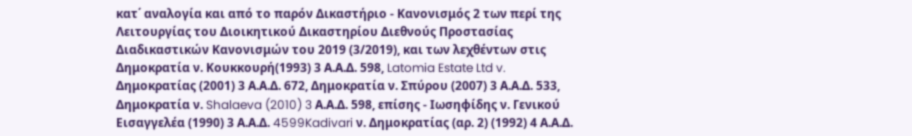κατ΄ αναλογία και από το παρόν Δικαστήριο - Κανονισμός 2 των περί της Λειτουργίας του Διοικητικού Δικαστηρίου Διεθνούς Προστασίας  Διαδικαστικών Κανονισμών του 2019 (3/2019), και των λεχθέντων στις Δημοκρατία ν. Κουκκουρή(1993) 3 Α.Α.Δ. 598, Latomia Estate Ltd v. Δημοκρατίας (2001) 3 Α.Α.Δ. 672, Δημοκρατία ν. Σπύρου (2007) 3 Α.Α.Δ. 533, Δημοκρατία ν. Shalaeva (2010) 3 Α.Α.Δ. 598, επίσης - Ιωσηφίδης ν. Γενικού Εισαγγελέα (1990) 3 Α.Α.Δ. 4599Kadivari ν. Δημοκρατίας (αρ. 2) (1992) 4 Α.Α.Δ.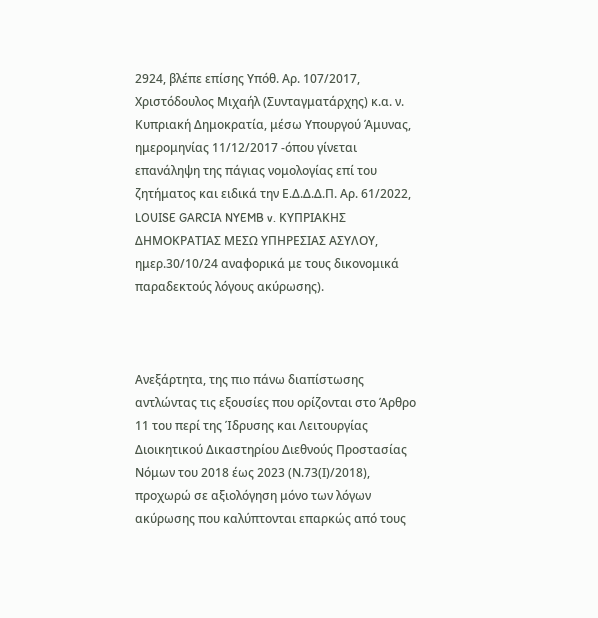2924, βλέπε επίσης Υπόθ. Αρ. 107/2017, Χριστόδουλος Μιχαήλ (Συνταγματάρχης) κ.α. ν. Κυπριακή Δημοκρατία, μέσω Υπουργού Άμυνας, ημερομηνίας 11/12/2017 -όπου γίνεται επανάληψη της πάγιας νομολογίας επί του ζητήματος και ειδικά την Ε.Δ.Δ.Δ.Π. Αρ. 61/2022, LOUISE GARCIA NYEMB v. ΚΥΠΡΙΑΚΗΣ ΔΗΜΟΚΡΑΤΙΑΣ ΜΕΣΩ ΥΠΗΡΕΣΙΑΣ ΑΣΥΛΟΥ, ημερ.30/10/24 αναφορικά με τους δικονομικά παραδεκτούς λόγους ακύρωσης).



Ανεξάρτητα, της πιο πάνω διαπίστωσης αντλώντας τις εξουσίες που ορίζονται στο Άρθρο 11 του περί της Ίδρυσης και Λειτουργίας Διοικητικού Δικαστηρίου Διεθνούς Προστασίας Νόμων του 2018 έως 2023 (Ν.73(Ι)/2018), προχωρώ σε αξιολόγηση μόνο των λόγων ακύρωσης που καλύπτονται επαρκώς από τους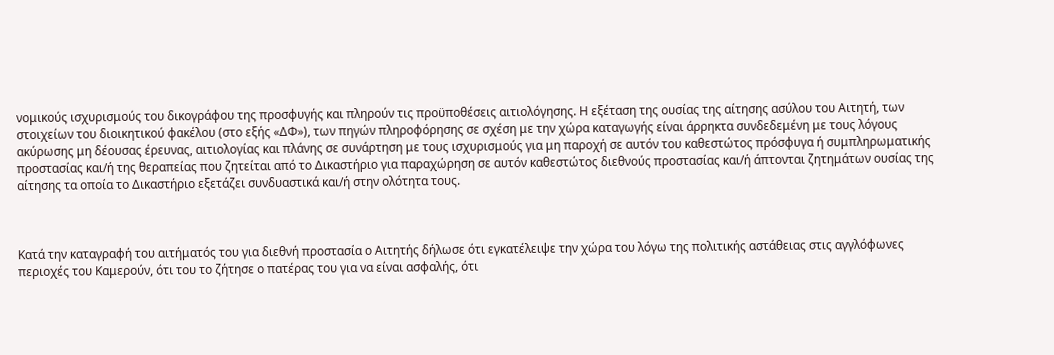νομικούς ισχυρισμούς του δικογράφου της προσφυγής και πληρούν τις προϋποθέσεις αιτιολόγησης. Η εξέταση της ουσίας της αίτησης ασύλου του Αιτητή, των στοιχείων του διοικητικού φακέλου (στο εξής «ΔΦ»), των πηγών πληροφόρησης σε σχέση με την χώρα καταγωγής είναι άρρηκτα συνδεδεμένη με τους λόγους ακύρωσης μη δέουσας έρευνας, αιτιολογίας και πλάνης σε συνάρτηση με τους ισχυρισμούς για μη παροχή σε αυτόν του καθεστώτος πρόσφυγα ή συμπληρωματικής προστασίας και/ή της θεραπείας που ζητείται από το Δικαστήριο για παραχώρηση σε αυτόν καθεστώτος διεθνούς προστασίας και/ή άπτονται ζητημάτων ουσίας της αίτησης τα οποία το Δικαστήριο εξετάζει συνδυαστικά και/ή στην ολότητα τους.



Κατά την καταγραφή του αιτήματός του για διεθνή προστασία ο Αιτητής δήλωσε ότι εγκατέλειψε την χώρα του λόγω της πολιτικής αστάθειας στις αγγλόφωνες περιοχές του Καμερούν, ότι του το ζήτησε ο πατέρας του για να είναι ασφαλής, ότι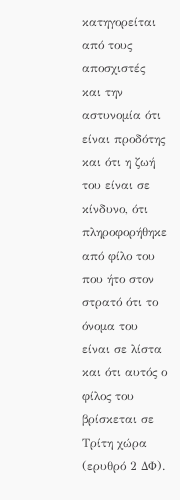κατηγορείται από τους αποσχιστές και την αστυνομία ότι είναι προδότης και ότι η ζωή του είναι σε κίνδυνο, ότι πληροφορήθηκε από φίλο του που ήτο στον στρατό ότι το όνομα του είναι σε λίστα και ότι αυτός ο φίλος του βρίσκεται σε Τρίτη χώρα (ερυθρό 2 ΔΦ).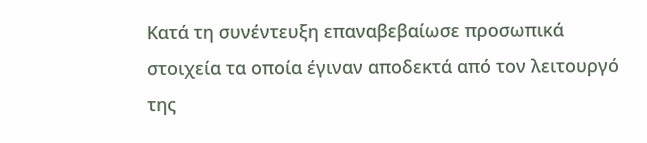Κατά τη συνέντευξη επαναβεβαίωσε προσωπικά στοιχεία τα οποία έγιναν αποδεκτά από τον λειτουργό της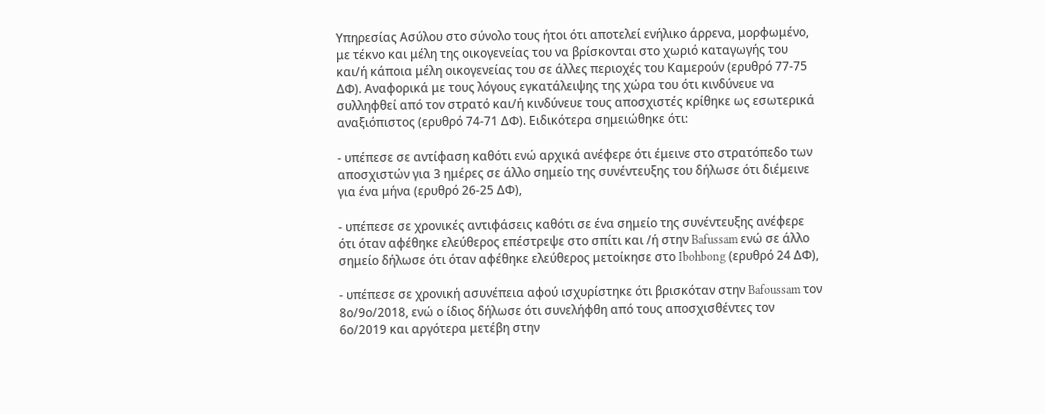Υπηρεσίας Ασύλου στο σύνολο τους ήτοι ότι αποτελεί ενήλικο άρρενα, μορφωμένο, με τέκνο και μέλη της οικογενείας του να βρίσκονται στο χωριό καταγωγής του και/ή κάποια μέλη οικογενείας του σε άλλες περιοχές του Καμερούν (ερυθρό 77-75 ΔΦ). Αναφορικά με τους λόγους εγκατάλειψης της χώρα του ότι κινδύνευε να συλληφθεί από τον στρατό και/ή κινδύνευε τους αποσχιστές κρίθηκε ως εσωτερικά αναξιόπιστος (ερυθρό 74-71 ΔΦ). Ειδικότερα σημειώθηκε ότι:

- υπέπεσε σε αντίφαση καθότι ενώ αρχικά ανέφερε ότι έμεινε στο στρατόπεδο των αποσχιστών για 3 ημέρες σε άλλο σημείο της συνέντευξης του δήλωσε ότι διέμεινε για ένα μήνα (ερυθρό 26-25 ΔΦ),

- υπέπεσε σε χρονικές αντιφάσεις καθότι σε ένα σημείο της συνέντευξης ανέφερε ότι όταν αφέθηκε ελεύθερος επέστρεψε στο σπίτι και /ή στην Bafussam ενώ σε άλλο σημείο δήλωσε ότι όταν αφέθηκε ελεύθερος μετοίκησε στο Ibohbong (ερυθρό 24 ΔΦ),

- υπέπεσε σε χρονική ασυνέπεια αφού ισχυρίστηκε ότι βρισκόταν στην Bafoussam τον 8ο/9ο/2018, ενώ ο ίδιος δήλωσε ότι συνελήφθη από τους αποσχισθέντες τον 6ο/2019 και αργότερα μετέβη στην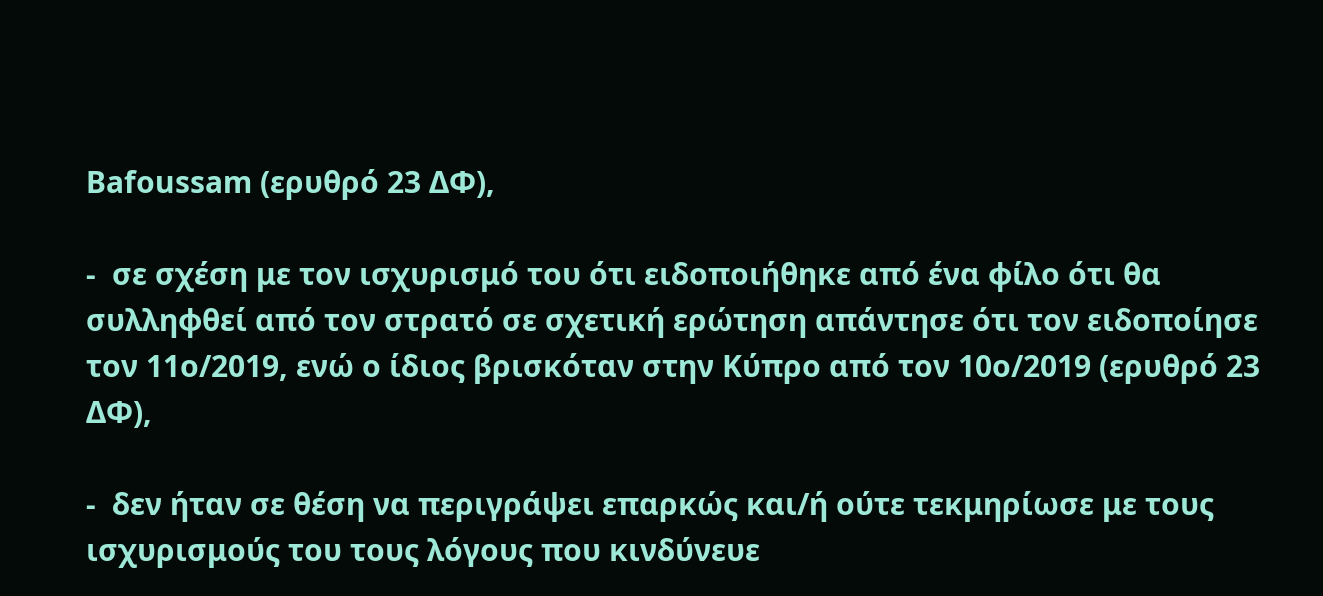Bafoussam (ερυθρό 23 ΔΦ),

-  σε σχέση με τον ισχυρισμό του ότι ειδοποιήθηκε από ένα φίλο ότι θα συλληφθεί από τον στρατό σε σχετική ερώτηση απάντησε ότι τον ειδοποίησε τον 11ο/2019, ενώ ο ίδιος βρισκόταν στην Κύπρο από τον 10ο/2019 (ερυθρό 23 ΔΦ),

-  δεν ήταν σε θέση να περιγράψει επαρκώς και/ή ούτε τεκμηρίωσε με τους ισχυρισμούς του τους λόγους που κινδύνευε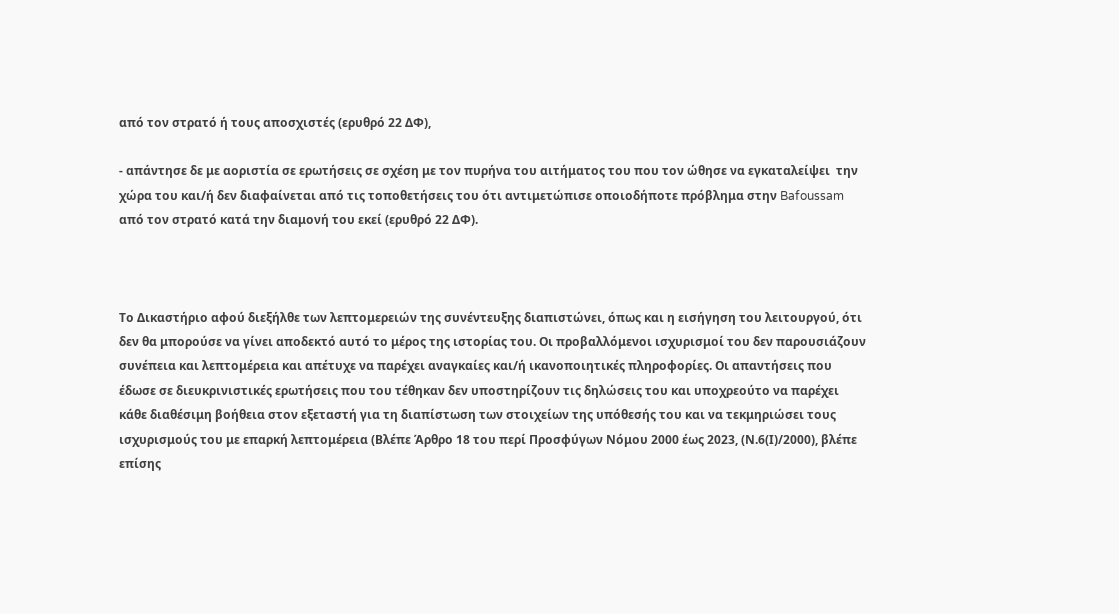από τον στρατό ή τους αποσχιστές (ερυθρό 22 ΔΦ),

- απάντησε δε με αοριστία σε ερωτήσεις σε σχέση με τον πυρήνα του αιτήματος του που τον ώθησε να εγκαταλείψει  την χώρα του και/ή δεν διαφαίνεται από τις τοποθετήσεις του ότι αντιμετώπισε οποιοδήποτε πρόβλημα στην Bafoussam από τον στρατό κατά την διαμονή του εκεί (ερυθρό 22 ΔΦ).



Το Δικαστήριο αφού διεξήλθε των λεπτομερειών της συνέντευξης διαπιστώνει, όπως και η εισήγηση του λειτουργού, ότι δεν θα μπορούσε να γίνει αποδεκτό αυτό το μέρος της ιστορίας του. Οι προβαλλόμενοι ισχυρισμοί του δεν παρουσιάζουν συνέπεια και λεπτομέρεια και απέτυχε να παρέχει αναγκαίες και/ή ικανοποιητικές πληροφορίες. Οι απαντήσεις που έδωσε σε διευκρινιστικές ερωτήσεις που του τέθηκαν δεν υποστηρίζουν τις δηλώσεις του και υποχρεούτο να παρέχει κάθε διαθέσιμη βοήθεια στον εξεταστή για τη διαπίστωση των στοιχείων της υπόθεσής του και να τεκμηριώσει τους ισχυρισμούς του με επαρκή λεπτομέρεια (Βλέπε Άρθρο 18 του περί Προσφύγων Νόμου 2000 έως 2023, (Ν.6(Ι)/2000), βλέπε επίσης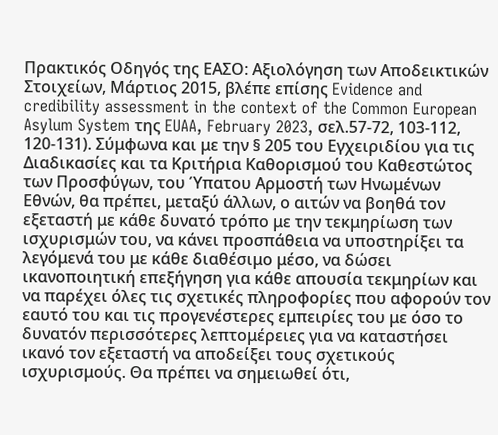Πρακτικός Οδηγός της ΕΑΣΟ: Αξιολόγηση των Αποδεικτικών Στοιχείων, Μάρτιος 2015, βλέπε επίσης Evidence and credibility assessment in the context of the Common European Asylum System της EUAA, February 2023, σελ.57-72, 103-112, 120-131). Σύμφωνα και με την § 205 του Εγχειριδίου για τις Διαδικασίες και τα Κριτήρια Καθορισμού του Καθεστώτος των Προσφύγων, του Ύπατου Αρμοστή των Ηνωμένων Εθνών, θα πρέπει, μεταξύ άλλων, ο αιτών να βοηθά τον εξεταστή με κάθε δυνατό τρόπο με την τεκμηρίωση των ισχυρισμών του, να κάνει προσπάθεια να υποστηρίξει τα λεγόμενά του με κάθε διαθέσιμο μέσο, να δώσει ικανοποιητική επεξήγηση για κάθε απουσία τεκμηρίων και να παρέχει όλες τις σχετικές πληροφορίες που αφορούν τον εαυτό του και τις προγενέστερες εμπειρίες του με όσο το δυνατόν περισσότερες λεπτομέρειες για να καταστήσει ικανό τον εξεταστή να αποδείξει τους σχετικούς ισχυρισμούς. Θα πρέπει να σημειωθεί ότι,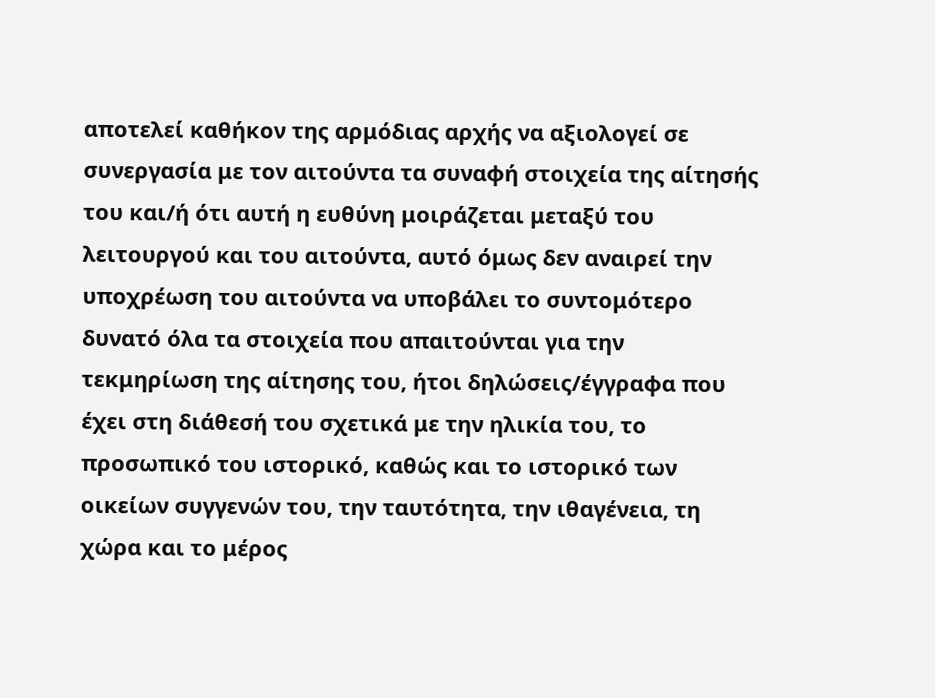αποτελεί καθήκον της αρμόδιας αρχής να αξιολογεί σε συνεργασία με τον αιτούντα τα συναφή στοιχεία της αίτησής του και/ή ότι αυτή η ευθύνη μοιράζεται μεταξύ του λειτουργού και του αιτούντα, αυτό όμως δεν αναιρεί την υποχρέωση του αιτούντα να υποβάλει το συντομότερο δυνατό όλα τα στοιχεία που απαιτούνται για την τεκμηρίωση της αίτησης του, ήτοι δηλώσεις/έγγραφα που έχει στη διάθεσή του σχετικά με την ηλικία του, το προσωπικό του ιστορικό, καθώς και το ιστορικό των οικείων συγγενών του, την ταυτότητα, την ιθαγένεια, τη χώρα και το μέρος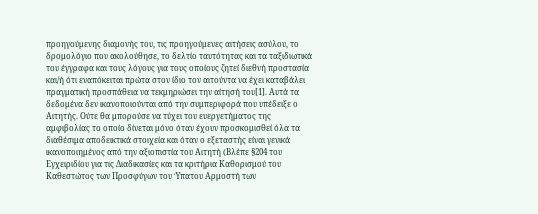προηγούμενης διαμονής του, τις προηγούμενες αιτήσεις ασύλου, το δρομολόγιο που ακολούθησε, το δελτίο ταυτότητας και τα ταξιδιωτικά του έγγραφα και τους λόγους για τους οποίους ζητεί διεθνή προστασία και/ή ότι εναπόκειται πρώτα στον ίδιο τον αιτούντα να έχει καταβάλει πραγματική προσπάθεια να τεκμηριώσει την αίτησή του[1]. Αυτά τα δεδομένα δεν ικανοποιούνται από την συμπεριφορά που υπέδειξε ο Αιτητής. Ούτε θα μπορούσε να τύχει του ευεργετήματος της αμφιβολίας το οποίο δίνεται μόνο όταν έχουν προσκομισθεί όλα τα διαθέσιμα αποδεικτικά στοιχεία και όταν ο εξεταστής είναι γενικά ικανοποιημένος από την αξιοπιστία του Αιτητή (Βλέπε §204 του Εγχειριδίου για τις Διαδικασίες και τα κριτήρια Καθορισμού του Καθεστώτος των Προσφύγων του Ύπατου Αρμοστή των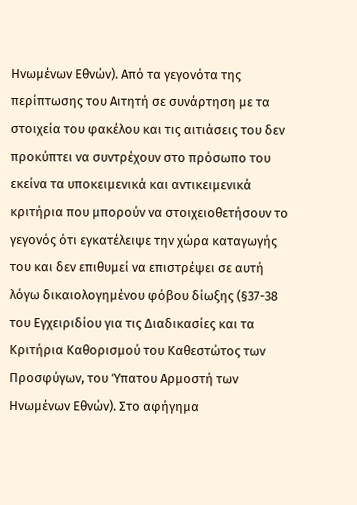Ηνωμένων Εθνών). Από τα γεγονότα της περίπτωσης του Αιτητή σε συνάρτηση με τα στοιχεία του φακέλου και τις αιτιάσεις του δεν προκύπτει να συντρέχουν στο πρόσωπο του εκείνα τα υποκειμενικά και αντικειμενικά κριτήρια που μπορούν να στοιχειοθετήσουν το γεγονός ότι εγκατέλειψε την χώρα καταγωγής του και δεν επιθυμεί να επιστρέψει σε αυτή λόγω δικαιολογημένου φόβου δίωξης (§37-38 του Εγχειριδίου για τις Διαδικασίες και τα Κριτήρια Καθορισμού του Καθεστώτος των Προσφύγων, του Ύπατου Αρμοστή των Ηνωμένων Εθνών). Στο αφήγημα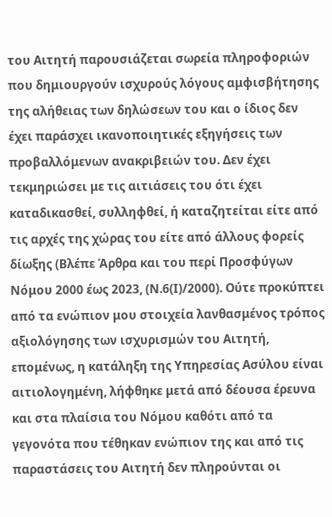του Αιτητή παρουσιάζεται σωρεία πληροφοριών που δημιουργούν ισχυρούς λόγους αμφισβήτησης της αλήθειας των δηλώσεων του και ο ίδιος δεν έχει παράσχει ικανοποιητικές εξηγήσεις των προβαλλόμενων ανακριβειών του. Δεν έχει τεκμηριώσει με τις αιτιάσεις του ότι έχει καταδικασθεί, συλληφθεί, ή καταζητείται είτε από τις αρχές της χώρας του είτε από άλλους φορείς δίωξης (Βλέπε Άρθρα και του περί Προσφύγων Νόμου 2000 έως 2023, (Ν.6(Ι)/2000). Ούτε προκύπτει από τα ενώπιον μου στοιχεία λανθασμένος τρόπος αξιολόγησης των ισχυρισμών του Αιτητή, επομένως, η κατάληξη της Υπηρεσίας Ασύλου είναι αιτιολογημένη, λήφθηκε μετά από δέουσα έρευνα και στα πλαίσια του Νόμου καθότι από τα γεγονότα που τέθηκαν ενώπιον της και από τις παραστάσεις του Αιτητή δεν πληρούνται οι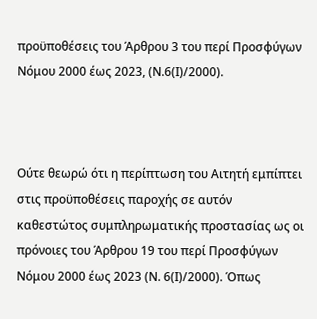προϋποθέσεις του Άρθρου 3 του περί Προσφύγων Νόμου 2000 έως 2023, (Ν.6(Ι)/2000).



Ούτε θεωρώ ότι η περίπτωση του Αιτητή εμπίπτει στις προϋποθέσεις παροχής σε αυτόν καθεστώτος συμπληρωματικής προστασίας ως οι πρόνοιες του Άρθρου 19 του περί Προσφύγων Νόμου 2000 έως 2023 (Ν. 6(Ι)/2000). Όπως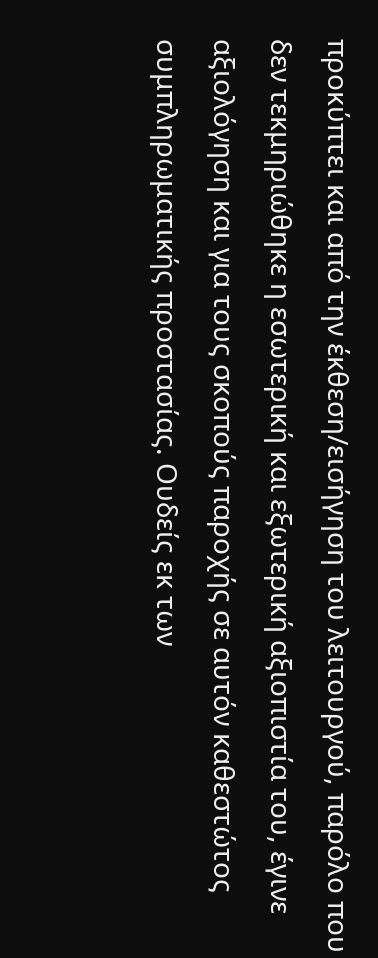προκύπτει και από την έκθεση/εισήγηση του λειτουργού, παρόλο που δεν τεκμηριώθηκε η εσωτερική και εξωτερική αξιοπιστία του, έγινε αξιολόγηση και για τους σκοπούς παροχής σε αυτόν καθεστώτος συμπληρωματικής προστασίας. Ουδείς εκ των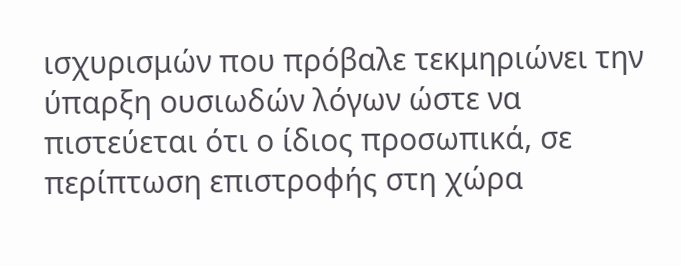ισχυρισμών που πρόβαλε τεκμηριώνει την ύπαρξη ουσιωδών λόγων ώστε να πιστεύεται ότι ο ίδιος προσωπικά, σε περίπτωση επιστροφής στη χώρα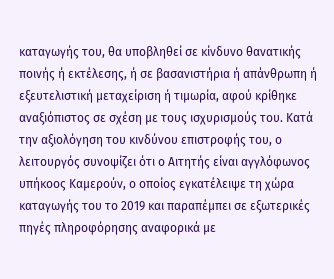καταγωγής του, θα υποβληθεί σε κίνδυνο θανατικής ποινής ή εκτέλεσης, ή σε βασανιστήρια ή απάνθρωπη ή εξευτελιστική μεταχείριση ή τιμωρία, αφού κρίθηκε αναξιόπιστος σε σχέση με τους ισχυρισμούς του. Κατά την αξιολόγηση του κινδύνου επιστροφής του, ο λειτουργός συνοψίζει ότι ο Αιτητής είναι αγγλόφωνος υπήκοος Καμερούν, ο οποίος εγκατέλειψε τη χώρα καταγωγής του το 2019 και παραπέμπει σε εξωτερικές πηγές πληροφόρησης αναφορικά με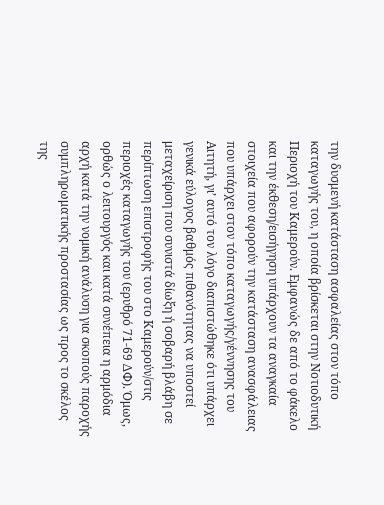την δυσμενή κατάσταση ασφαλείας στον τόπο καταγωγής του, η οποία βρίσκεται στην Νοτιοδυτική Περιοχή του Καμερούν. Εμφανώς δε από το φάκελο και την έκθεση/εισήγηση υπάρχουν τα αναγκαία στοιχεία που αφορούν την κατάσταση ανασφάλειας που υπάρχει στον τόπο καταγωγής/γέννησης του Αιτητή, γι’ αυτό τον λόγο διαπιστώθηκε ότι υπάρχει γενικά εύλογος βαθμός πιθανότητας να υποστεί μεταχείριση που συνιστά δίωξη ή σοβαρή βλάβη σε περίπτωση επιστροφής του στο Καμερούν/στις περιοχές καταγωγής του (ερυθρό 71-69 ΔΦ). Όμως, ορθώς ο λειτουργός και κατά συνέπεια η αρμόδια αρχή κατά την νομική ανάλυση για σκοπούς παροχής συμπληρωματικής προστασίας ως προς το σκέλος της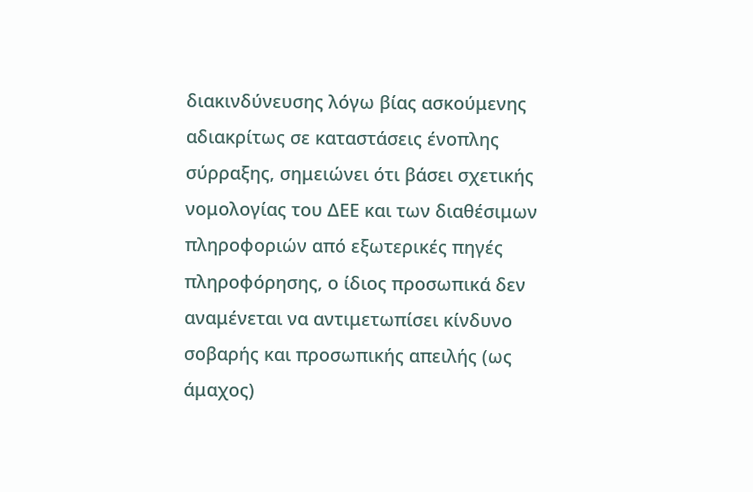διακινδύνευσης λόγω βίας ασκούμενης αδιακρίτως σε καταστάσεις ένοπλης σύρραξης, σημειώνει ότι βάσει σχετικής νομολογίας του ΔΕΕ και των διαθέσιμων πληροφοριών από εξωτερικές πηγές πληροφόρησης, ο ίδιος προσωπικά δεν αναμένεται να αντιμετωπίσει κίνδυνο σοβαρής και προσωπικής απειλής (ως άμαχος)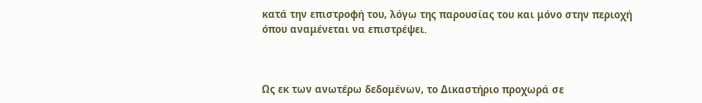κατά την επιστροφή του, λόγω της παρουσίας του και μόνο στην περιοχή όπου αναμένεται να επιστρέψει.



Ως εκ των ανωτέρω δεδομένων, το Δικαστήριο προχωρά σε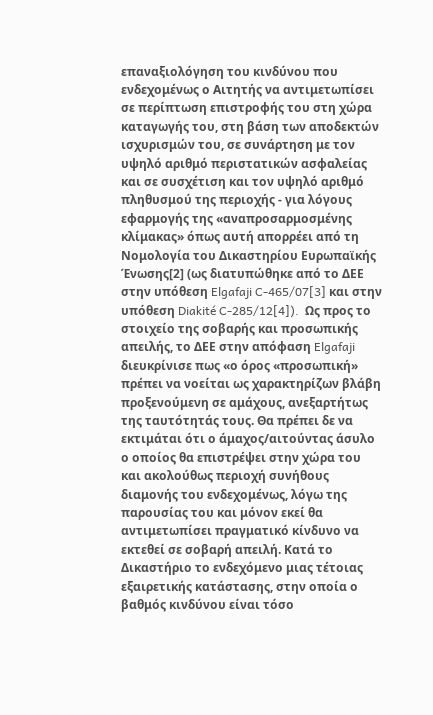επαναξιολόγηση του κινδύνου που ενδεχομένως ο Αιτητής να αντιμετωπίσει σε περίπτωση επιστροφής του στη χώρα καταγωγής του, στη βάση των αποδεκτών ισχυρισμών του, σε συνάρτηση με τον υψηλό αριθμό περιστατικών ασφαλείας και σε συσχέτιση και τον υψηλό αριθμό πληθυσμού της περιοχής - για λόγους εφαρμογής της «αναπροσαρμοσμένης κλίμακας» όπως αυτή απορρέει από τη Νομολογία του Δικαστηρίου Ευρωπαϊκής Ένωσης[2] (ως διατυπώθηκε από το ΔΕΕ στην υπόθεση Elgafaji C-465/07[3] και στην υπόθεση Diakité C-285/12[4]).  Ως προς το στοιχείο της σοβαρής και προσωπικής απειλής, το ΔΕΕ στην απόφαση Elgafaji διευκρίνισε πως «ο όρος «προσωπική» πρέπει να νοείται ως χαρακτηρίζων βλάβη προξενούμενη σε αμάχους, ανεξαρτήτως της ταυτότητάς τους. Θα πρέπει δε να εκτιμάται ότι ο άμαχος/αιτούντας άσυλο ο οποίος θα επιστρέψει στην χώρα του και ακολούθως περιοχή συνήθους διαμονής του ενδεχομένως, λόγω της παρουσίας του και μόνον εκεί θα αντιμετωπίσει πραγματικό κίνδυνο να εκτεθεί σε σοβαρή απειλή. Κατά το Δικαστήριο το ενδεχόμενο μιας τέτοιας εξαιρετικής κατάστασης, στην οποία ο βαθμός κινδύνου είναι τόσο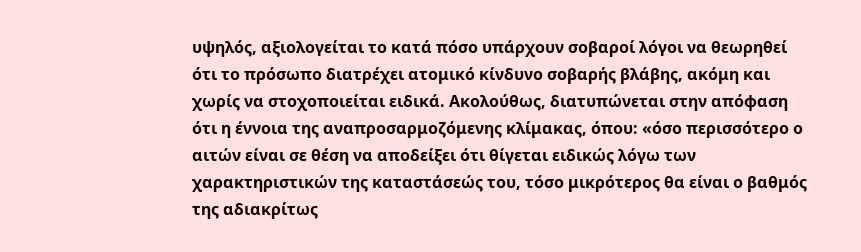υψηλός, αξιολογείται το κατά πόσο υπάρχουν σοβαροί λόγοι να θεωρηθεί ότι το πρόσωπο διατρέχει ατομικό κίνδυνο σοβαρής βλάβης, ακόμη και χωρίς να στοχοποιείται ειδικά. Ακολούθως, διατυπώνεται στην απόφαση ότι η έννοια της αναπροσαρμοζόμενης κλίμακας, όπου: «όσο περισσότερο ο αιτών είναι σε θέση να αποδείξει ότι θίγεται ειδικώς λόγω των χαρακτηριστικών της καταστάσεώς του, τόσο μικρότερος θα είναι ο βαθμός της αδιακρίτως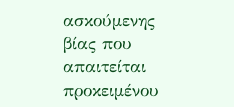ασκούμενης βίας που απαιτείται προκειμένου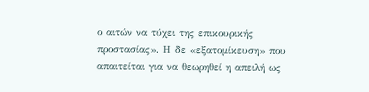ο αιτών να τύχει της επικουρικής προστασίας». Η δε «εξατομίκευση» που απαιτείται για να θεωρηθεί η απειλή ως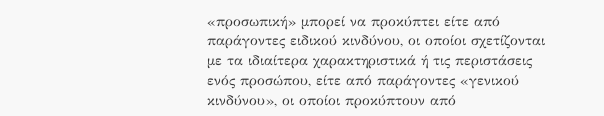«προσωπική» μπορεί να προκύπτει είτε από παράγοντες ειδικού κινδύνου, οι οποίοι σχετίζονται με τα ιδιαίτερα χαρακτηριστικά ή τις περιστάσεις ενός προσώπου, είτε από παράγοντες «γενικού κινδύνου», οι οποίοι προκύπτουν από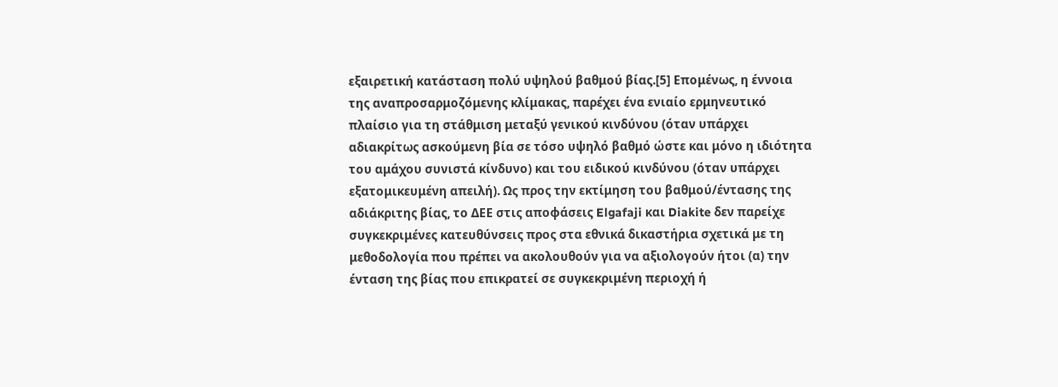εξαιρετική κατάσταση πολύ υψηλού βαθμού βίας.[5] Επομένως, η έννοια της αναπροσαρμοζόμενης κλίμακας, παρέχει ένα ενιαίο ερμηνευτικό πλαίσιο για τη στάθμιση μεταξύ γενικού κινδύνου (όταν υπάρχει αδιακρίτως ασκούμενη βία σε τόσο υψηλό βαθμό ώστε και μόνο η ιδιότητα του αμάχου συνιστά κίνδυνο) και του ειδικού κινδύνου (όταν υπάρχει εξατομικευμένη απειλή). Ως προς την εκτίμηση του βαθμού/έντασης της αδιάκριτης βίας, το ΔΕΕ στις αποφάσεις Elgafaji και Diakite δεν παρείχε συγκεκριμένες κατευθύνσεις προς στα εθνικά δικαστήρια σχετικά με τη μεθοδολογία που πρέπει να ακολουθούν για να αξιολογούν ήτοι (α) την ένταση της βίας που επικρατεί σε συγκεκριμένη περιοχή ή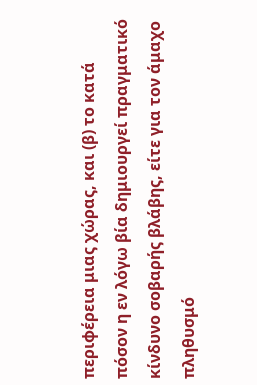περιφέρεια μιας χώρας, και (β) το κατά πόσον η εν λόγω βία δημιουργεί πραγματικό κίνδυνο σοβαρής βλάβης, είτε για τον άμαχο πληθυσμό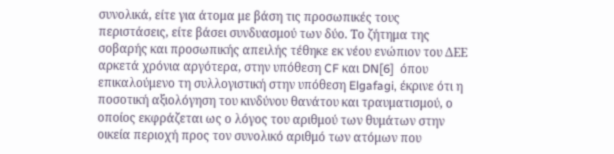συνολικά, είτε για άτομα με βάση τις προσωπικές τους περιστάσεις, είτε βάσει συνδυασμού των δύο. Το ζήτημα της σοβαρής και προσωπικής απειλής τέθηκε εκ νέου ενώπιον του ΔΕΕ αρκετά χρόνια αργότερα, στην υπόθεση CF και DN[6]  όπου επικαλούμενο τη συλλογιστική στην υπόθεση Elgafagi, έκρινε ότι η ποσοτική αξιολόγηση του κινδύνου θανάτου και τραυματισμού, ο οποίος εκφράζεται ως ο λόγος του αριθμού των θυμάτων στην οικεία περιοχή προς τον συνολικό αριθμό των ατόμων που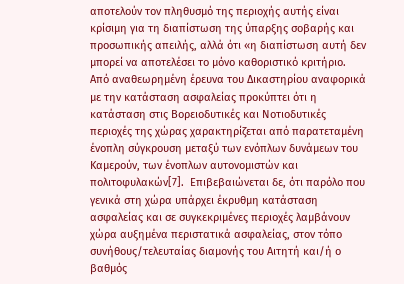αποτελούν τον πληθυσμό της περιοχής αυτής είναι κρίσιμη για τη διαπίστωση της ύπαρξης σοβαρής και προσωπικής απειλής, αλλά ότι «η διαπίστωση αυτή δεν μπορεί να αποτελέσει το μόνο καθοριστικό κριτήριο. Από αναθεωρημένη έρευνα του Δικαστηρίου αναφορικά με την κατάσταση ασφαλείας προκύπτει ότι η κατάσταση στις Βορειοδυτικές και Νοτιοδυτικές περιοχές της χώρας χαρακτηρίζεται από παρατεταμένη ένοπλη σύγκρουση μεταξύ των ενόπλων δυνάμεων του Καμερούν, των ένοπλων αυτονομιστών και πολιτοφυλακών[7].  Επιβεβαιώνεται δε, ότι παρόλο που γενικά στη χώρα υπάρχει έκρυθμη κατάσταση ασφαλείας και σε συγκεκριμένες περιοχές λαμβάνουν χώρα αυξημένα περιστατικά ασφαλείας, στον τόπο συνήθους/τελευταίας διαμονής του Αιτητή και/ή ο βαθμός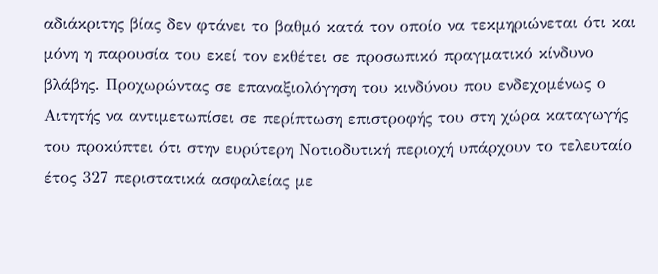αδιάκριτης βίας δεν φτάνει το βαθμό κατά τον οποίο να τεκμηριώνεται ότι και μόνη η παρουσία του εκεί τον εκθέτει σε προσωπικό πραγματικό κίνδυνο βλάβης. Προχωρώντας σε επαναξιολόγηση του κινδύνου που ενδεχομένως ο Αιτητής να αντιμετωπίσει σε περίπτωση επιστροφής του στη χώρα καταγωγής του προκύπτει ότι στην ευρύτερη Νοτιοδυτική περιοχή υπάρχουν το τελευταίο έτος 327 περιστατικά ασφαλείας με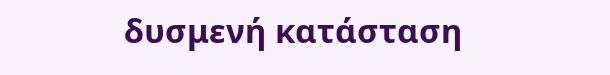δυσμενή κατάσταση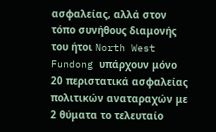ασφαλείας, αλλά στον τόπο συνήθους διαμονής του ήτοι North West Fundong υπάρχουν μόνο 20 περιστατικά ασφαλείας πολιτικών αναταραχών με 2 θύματα το τελευταίο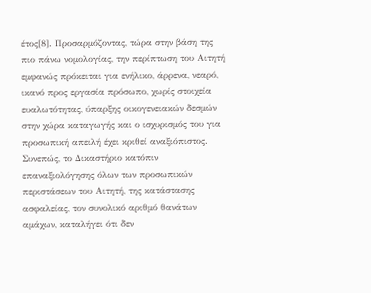έτος[8]. Προσαρμόζοντας, τώρα στην βάση της πιο πάνω νομολογίας, την περίπτωση του Αιτητή εμφανώς πρόκειται για ενήλικο, άρρενα, νεαρό, ικανό προς εργασία πρόσωπο, χωρίς στοιχεία ευαλωτότητας, ύπαρξης οικογενειακών δεσμών στην χώρα καταγωγής και ο ισχυρισμός του για προσωπική απειλή έχει κριθεί αναξιόπιστος. Συνεπώς, το Δικαστήριο κατόπιν επαναξιολόγησης όλων των προσωπικών περιστάσεων του Αιτητή, της κατάστασης ασφαλείας, τον συνολικό αριθμό θανάτων αμάχων, καταλήγει ότι δεν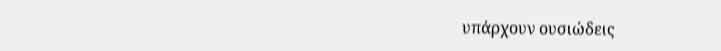υπάρχουν ουσιώδεις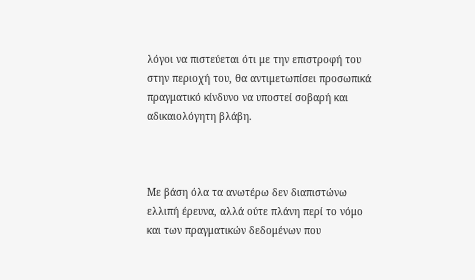λόγοι να πιστεύεται ότι με την επιστροφή του στην περιοχή του, θα αντιμετωπίσει προσωπικά πραγματικό κίνδυνο να υποστεί σοβαρή και αδικαιολόγητη βλάβη.



Με βάση όλα τα ανωτέρω δεν διαπιστώνω ελλιπή έρευνα, αλλά ούτε πλάνη περί το νόμο και των πραγματικών δεδομένων που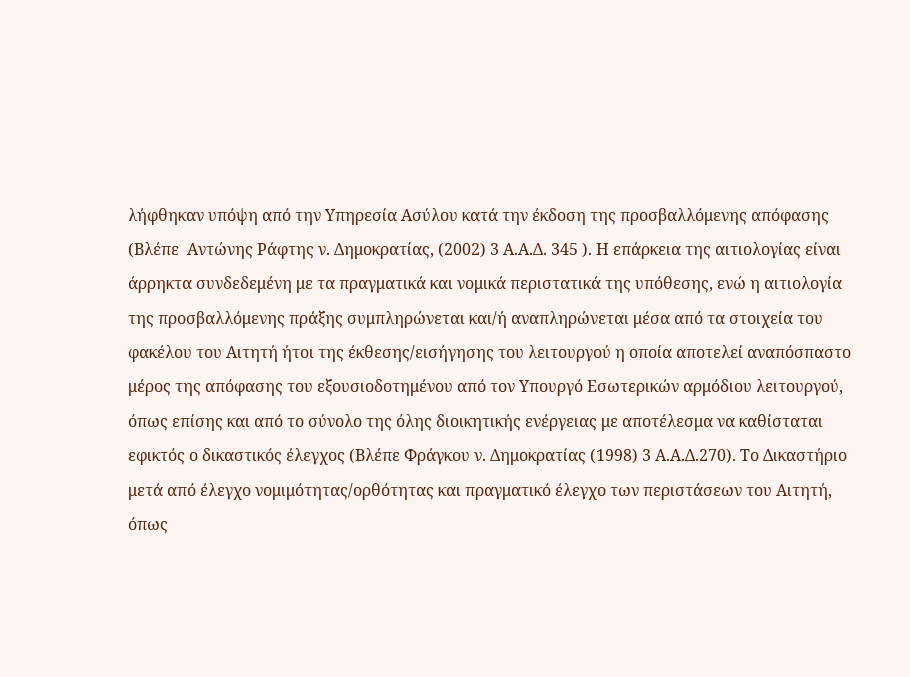λήφθηκαν υπόψη από την Υπηρεσία Ασύλου κατά την έκδοση της προσβαλλόμενης απόφασης (Βλέπε  Αντώνης Ράφτης ν. Δημοκρατίας, (2002) 3 Α.Α.Δ. 345 ). Η επάρκεια της αιτιολογίας είναι άρρηκτα συνδεδεμένη με τα πραγματικά και νομικά περιστατικά της υπόθεσης, ενώ η αιτιολογία της προσβαλλόμενης πράξης συμπληρώνεται και/ή αναπληρώνεται μέσα από τα στοιχεία του φακέλου του Αιτητή ήτοι της έκθεσης/εισήγησης του λειτουργού η οποία αποτελεί αναπόσπαστο μέρος της απόφασης του εξουσιοδοτημένου από τον Υπουργό Εσωτερικών αρμόδιου λειτουργού, όπως επίσης και από το σύνολο της όλης διοικητικής ενέργειας με αποτέλεσμα να καθίσταται εφικτός ο δικαστικός έλεγχος (Βλέπε Φράγκου ν. Δημοκρατίας (1998) 3 Α.Α.Δ.270). Το Δικαστήριο μετά από έλεγχο νομιμότητας/ορθότητας και πραγματικό έλεγχο των περιστάσεων του Αιτητή, όπως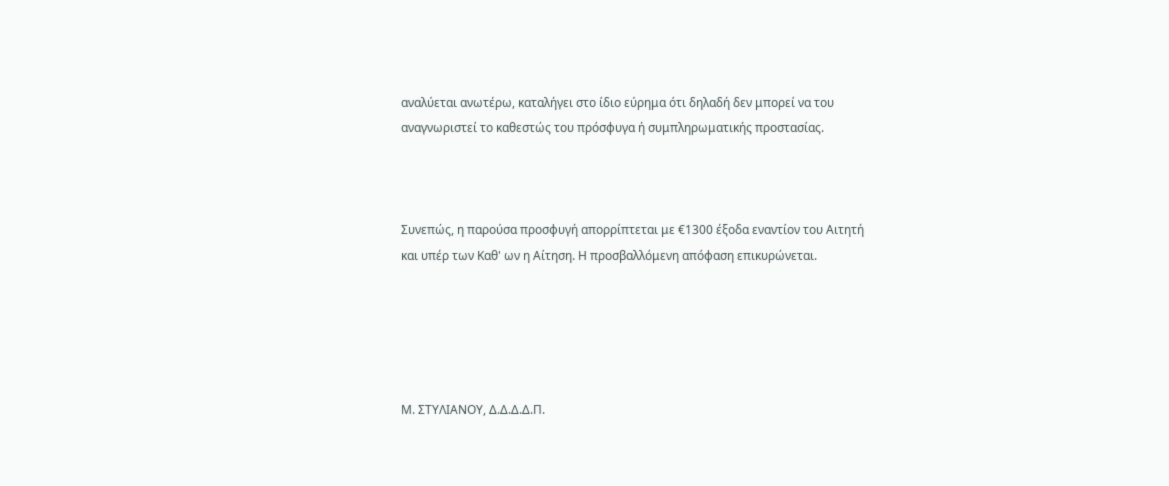αναλύεται ανωτέρω, καταλήγει στο ίδιο εύρημα ότι δηλαδή δεν μπορεί να του αναγνωριστεί το καθεστώς του πρόσφυγα ή συμπληρωματικής προστασίας.



Συνεπώς, η παρούσα προσφυγή απορρίπτεται με €1300 έξοδα εναντίον του Αιτητή και υπέρ των Καθ' ων η Αίτηση. Η προσβαλλόμενη απόφαση επικυρώνεται.





Μ. ΣΤΥΛΙΑΝΟΥ, Δ.Δ.Δ.Δ.Π.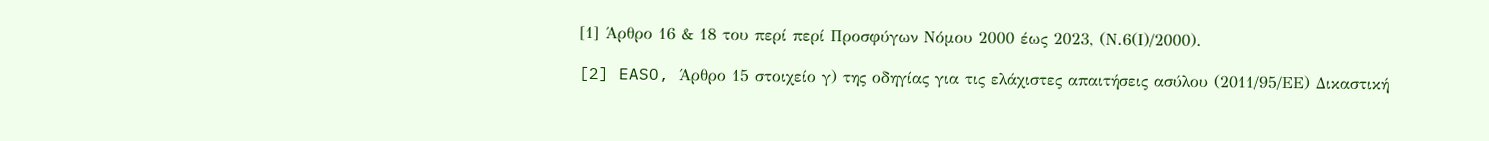[1] Άρθρο 16 & 18 του περί περί Προσφύγων Νόμου 2000 έως 2023, (Ν.6(Ι)/2000).

[2] EASO, Άρθρο 15 στοιχείο γ) της οδηγίας για τις ελάχιστες απαιτήσεις ασύλου (2011/95/ΕΕ) Δικαστική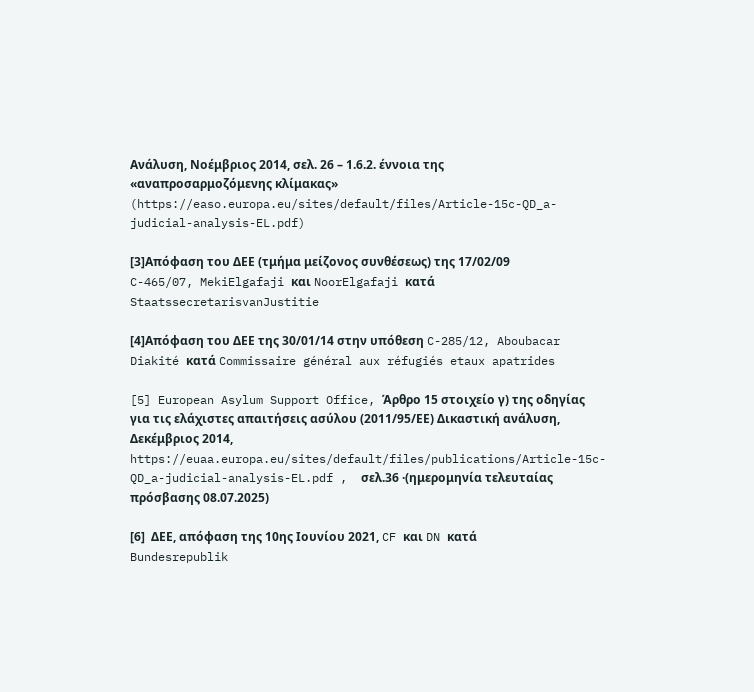Ανάλυση, Νοέμβριος 2014, σελ. 26 – 1.6.2. έννοια της «αναπροσαρμοζόμενης κλίμακας» (https://easo.europa.eu/sites/default/files/Article-15c-QD_a-judicial-analysis-EL.pdf)

[3]Απόφαση του ΔΕΕ (τμήμα μείζονος συνθέσεως) της 17/02/09 C-465/07, MekiElgafaji και NoorElgafaji κατά StaatssecretarisvanJustitie

[4]Απόφαση του ΔΕΕ της 30/01/14 στην υπόθεση C-285/12, Aboubacar Diakité κατά Commissaire général aux réfugiés etaux apatrides

[5] European Asylum Support Office, Άρθρο 15 στοιχείο γ) της οδηγίας για τις ελάχιστες απαιτήσεις ασύλου (2011/95/ΕΕ) Δικαστική ανάλυση, Δεκέμβριος 2014, https://euaa.europa.eu/sites/default/files/publications/Article-15c-QD_a-judicial-analysis-EL.pdf ,  σελ.36 ·(ημερομηνία τελευταίας πρόσβασης 08.07.2025)

[6]  ΔΕΕ, απόφαση της 10ης Ιουνίου 2021, CF και DN κατά Bundesrepublik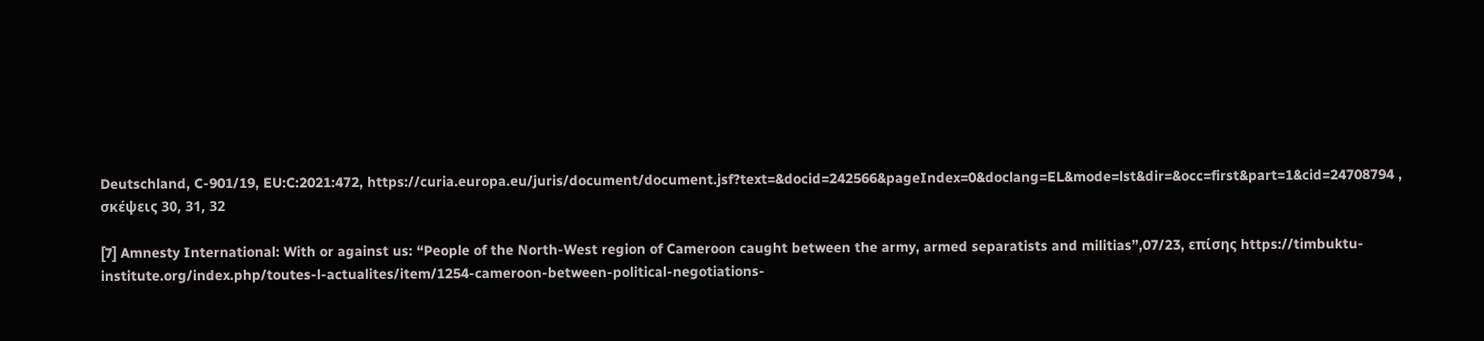Deutschland, C-901/19, EU:C:2021:472, https://curia.europa.eu/juris/document/document.jsf?text=&docid=242566&pageIndex=0&doclang=EL&mode=lst&dir=&occ=first&part=1&cid=24708794 ,  σκέψεις 30, 31, 32

[7] Amnesty International: With or against us: “People of the North-West region of Cameroon caught between the army, armed separatists and militias”,07/23, επίσης https://timbuktu-institute.org/index.php/toutes-l-actualites/item/1254-cameroon-between-political-negotiations-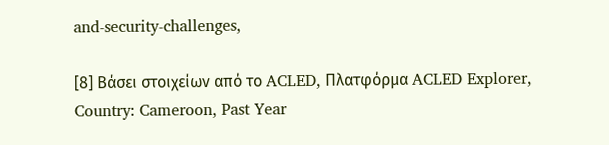and-security-challenges,

[8] Βάσει στοιχείων από το ACLED, Πλατφόρμα ACLED Explorer, Country: Cameroon, Past Year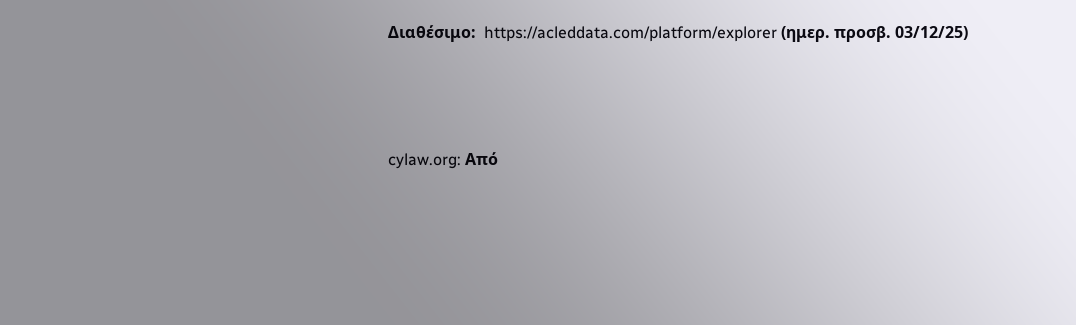Διαθέσιμο:  https://acleddata.com/platform/explorer (ημερ. προσβ. 03/12/25)




cylaw.org: Από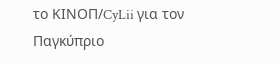το ΚΙΝOΠ/CyLii για τον Παγκύπριο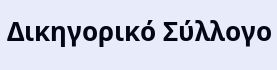Δικηγορικό Σύλλογο